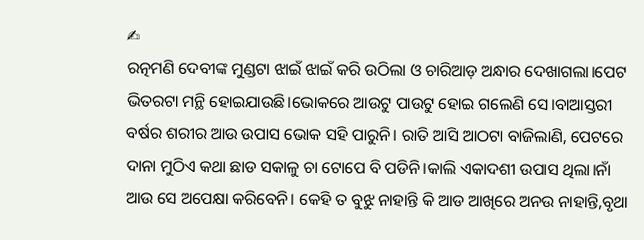✍
ରତ୍ନମଣି ଦେବୀଙ୍କ ମୁଣ୍ଡଟା ଝାଇଁ ଝାଇଁ କରି ଉଠିଲା ଓ ଚାରିଆଡ଼ ଅନ୍ଧାର ଦେଖାଗଲା।ପେଟ ଭିତରଟା ମନ୍ଥି ହୋଇଯାଉଛି।ଭୋକରେ ଆଉଟୁ ପାଉଟୁ ହୋଇ ଗଲେଣି ସେ।ବାଆସ୍ତରୀ ବର୍ଷର ଶରୀର ଆଉ ଉପାସ ଭୋକ ସହି ପାରୁନି। ରାତି ଆସି ଆଠଟା ବାଜିଲାଣି, ପେଟରେ ଦାନା ମୁଠିଏ କଥା ଛାଡ ସକାଳୁ ଚା ଟୋପେ ବି ପଡିନି।କାଲି ଏକାଦଶୀ ଉପାସ ଥିଲା।ନାଁ ଆଉ ସେ ଅପେକ୍ଷା କରିବେନି। କେହି ତ ବୁଝୁ ନାହାନ୍ତି କି ଆଡ ଆଖିରେ ଅନଉ ନାହାନ୍ତି,ବୃଥା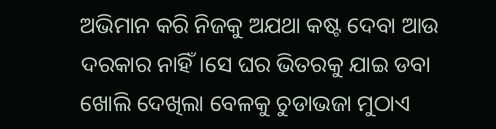ଅଭିମାନ କରି ନିଜକୁ ଅଯଥା କଷ୍ଟ ଦେବା ଆଉ ଦରକାର ନାହିଁ।ସେ ଘର ଭିତରକୁ ଯାଇ ଡବା ଖୋଲି ଦେଖିଲା ବେଳକୁ ଚୁଡାଭଜା ମୁଠାଏ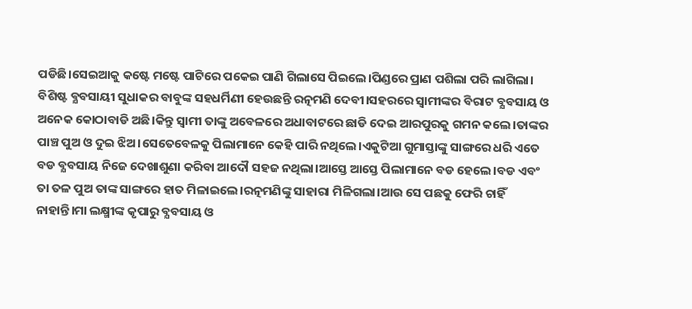ପଡିଛି।ସେଇଆକୁ କଷ୍ଟେ ମଷ୍ଟେ ପାଟିରେ ପକେଇ ପାଣି ଗିଲାସେ ପିଇଲେ।ପିଣ୍ଡରେ ପ୍ରାଣ ପଶିଲା ପରି ଲାଗିଲା।
ବିଶିଷ୍ଟ ବ୍ଯବସାୟୀ ସୁଧାକର ବାବୁଙ୍କ ସହଧର୍ମିଣୀ ହେଉଛନ୍ତି ରତ୍ନମଣି ଦେବୀ।ସହରରେ ସ୍ବାମୀଙ୍କର ବିରାଟ ବ୍ଯବସାୟ ଓ ଅନେକ କୋଠାବାଡି ଅଛି।କିନ୍ତୁ ସ୍ବାମୀ ତାଙ୍କୁ ଅବେଳରେ ଅଧାବାଟରେ ଛାଡି ଦେଇ ଆରପୁରକୁ ଗମନ କଲେ।ତାଙ୍କର ପାଞ୍ଚ ପୁଅ ଓ ଦୁଇ ଝିଅ।ସେତେବେଳକୁ ପିଲାମାନେ କେହି ପାରି ନଥିଲେ।ଏକୁଟିଆ ଗୁମାସ୍ତାଙ୍କୁ ସାଙ୍ଗରେ ଧରି ଏତେ ବଡ ବ୍ଯବସାୟ ନିଜେ ଦେଖାଶୁଣା କରିବା ଆଦୌ ସହଜ ନଥିଲା।ଆସ୍ତେ ଆସ୍ତେ ପିଲାମାନେ ବଡ ହେଲେ।ବଡ ଏବଂ ତା ତଳ ପୁଅ ତାଙ୍କ ସାଙ୍ଗରେ ହାତ ମିଳାଇଲେ।ରତ୍ନମଣିଙ୍କୁ ସାହାରା ମିଳିଗଲା।ଆଉ ସେ ପଛକୁ ଫେରି ଚାହିଁ ନାହାନ୍ତି।ମା ଲକ୍ଷ୍ମୀଙ୍କ କୃପାରୁ ବ୍ଯବସାୟ ଓ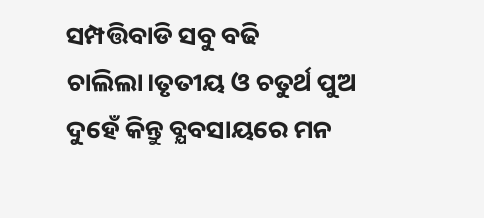ସମ୍ପତ୍ତିବାଡି ସବୁ ବଢି ଚାଲିଲା।ତୃତୀୟ ଓ ଚତୁର୍ଥ ପୁଅ ଦୁହେଁ କିନ୍ତୁ ବ୍ଯବସାୟରେ ମନ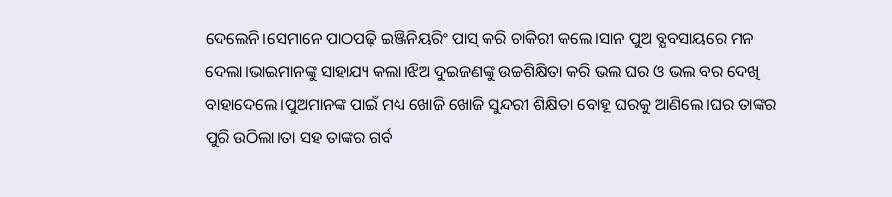ଦେଲେନି।ସେମାନେ ପାଠପଢ଼ି ଇଞ୍ଜିନିୟରିଂ ପାସ୍ କରି ଚାକିରୀ କଲେ।ସାନ ପୁଅ ବ୍ଯବସାୟରେ ମନ ଦେଲା।ଭାଇମାନଙ୍କୁ ସାହାଯ୍ୟ କଲା।ଝିଅ ଦୁଇଜଣଙ୍କୁ ଉଚ୍ଚଶିକ୍ଷିତା କରି ଭଲ ଘର ଓ ଭଲ ବର ଦେଖି ବାହାଦେଲେ।ପୁଅମାନଙ୍କ ପାଇଁ ମଧ୍ୟ ଖୋଜି ଖୋଜି ସୁନ୍ଦରୀ ଶିକ୍ଷିତା ବୋହୂ ଘରକୁ ଆଣିଲେ।ଘର ତାଙ୍କର ପୁରି ଉଠିଲା।ତା ସହ ତାଙ୍କର ଗର୍ବ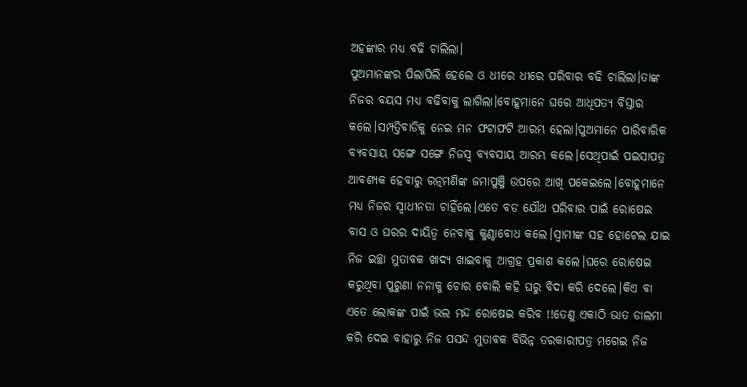ଅହଙ୍କାର ମଧ୍ୟ ବଢି ଚାଲିଲା।
ପୁଅମାନଙ୍କର ପିଲାପିଲି ହେଲେ ଓ ଧୀରେ ଧୀରେ ପରିବାର ବଢି ଚାଲିଲା।ତାଙ୍କ ନିଜର ବୟସ ମଧ୍ୟ ବଢିବାକୁ ଲାଗିଲା।ବୋହୂମାନେ ଘରେ ଆଧିପତ୍ୟ ବିସ୍ତାର କଲେ।ସମ୍ପତ୍ତିବାଡିକୁ ନେଇ ମନ ଫଟାଫଟି ଆରମ୍ଭ ହେଲା।ପୁଅମାନେ ପାରିବାରିକ ବ୍ଯବସାୟ ସଙ୍ଗେ ସଙ୍ଗେ ନିଜସ୍ୱ ବ୍ଯବସାୟ ଆରମ୍ଭ କଲେ।ସେଥିପାଇଁ ପଇସାପତ୍ର ଆବଶ୍ୟକ ହେବାରୁ ରତ୍ନମଣିଙ୍କ ଜମାପୁଞ୍ଜି ଉପରେ ଆଖି ପକେଇଲେ।ବୋହୂମାନେ ମଧ୍ୟ ନିଜର ସ୍ବାଧୀନତା ଚାହିଁଲେ।ଏତେ ବଡ ଯୌଥ ପରିବାର ପାଇଁ ରୋଷେଇ ବାସ ଓ ଘରର ଦାୟିତ୍ୱ ନେବାକୁ କୁଣ୍ଠାବୋଧ କଲେ।ସ୍ବାମୀଙ୍କ ସହ ହୋଟେଲ ଯାଇ ନିଜ ଇଚ୍ଛା ମୁତାବକ ଖାଦ୍ଯ ଖାଇବାକୁ ଆଗ୍ରହ ପ୍ରକାଶ କଲେ।ଘରେ ରୋଷେଇ କରୁଥିବା ପୁରୁଣା ନନାକୁ ଚୋର ବୋଲି କହି ଘରୁ ବିଦା କରି ଦେଲେ।କିଏ ବା ଏତେ ଲୋକଙ୍କ ପାଇଁ ଭଲ ମନ୍ଦ ରୋଷେଇ କରିବ !!ତେଣୁ ଏକାଠି ଭାତ ଡାଲମା କରି ଦେଇ ବାହାରୁ ନିଜ ପସନ୍ଦ ମୁତାବକ ବିଭିନ୍ନ ତରକାରୀପତ୍ର ମଗେଇ ନିଜ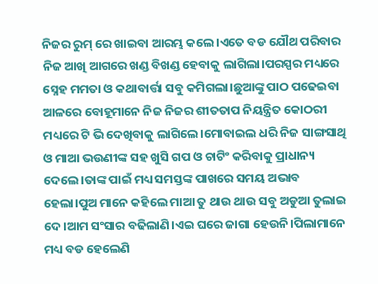ନିଜର ରୁମ୍ ରେ ଖାଇବା ଆରମ୍ଭ କଲେ।ଏତେ ବଡ ଯୌଥ ପରିବାର ନିଜ ଆଖି ଆଗରେ ଖଣ୍ଡ ବିଖଣ୍ଡ ହେବାକୁ ଲାଗିଲା।ପରସ୍ପର ମଧ୍ୟରେ ସ୍ନେହ ମମତା ଓ କଥାବାର୍ତ୍ତା ସବୁ କମିଗଲା।ଛୁଆଙ୍କୁ ପାଠ ପଢେଇବା ଆଳରେ ବୋହୂମାନେ ନିଜ ନିଜର ଶୀତତାପ ନିୟନ୍ତ୍ରିତ କୋଠରୀ ମଧ୍ୟରେ ଟି ଭି ଦେଖିବାକୁ ଲାଗିଲେ।ମୋବାଇଲ ଧରି ନିଜ ସାଙ୍ଗସାଥି ଓ ମାଆ ଭଉଣୀଙ୍କ ସହ ଖୁସି ଗପ ଓ ଚାଟିଂ କରିବାକୁ ପ୍ରାଧାନ୍ୟ ଦେଲେ।ତାଙ୍କ ପାଇଁ ମଧ୍ୟ ସମସ୍ତଙ୍କ ପାଖରେ ସମୟ ଅଭାବ ହେଲା।ପୁଅ ମାନେ କହିଲେ ମାଆ ତୁ ଥାଉ ଥାଉ ସବୁ ଅଡୁଆ ତୁଲାଇ ଦେ।ଆମ ସଂସାର ବଢିଲାଣି।ଏଇ ଘରେ ଜାଗା ହେଉନି।ପିଲାମାନେ ମଧ୍ୟ ବଡ ହେଲେଣି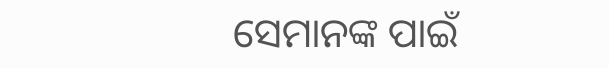ସେମାନଙ୍କ ପାଇଁ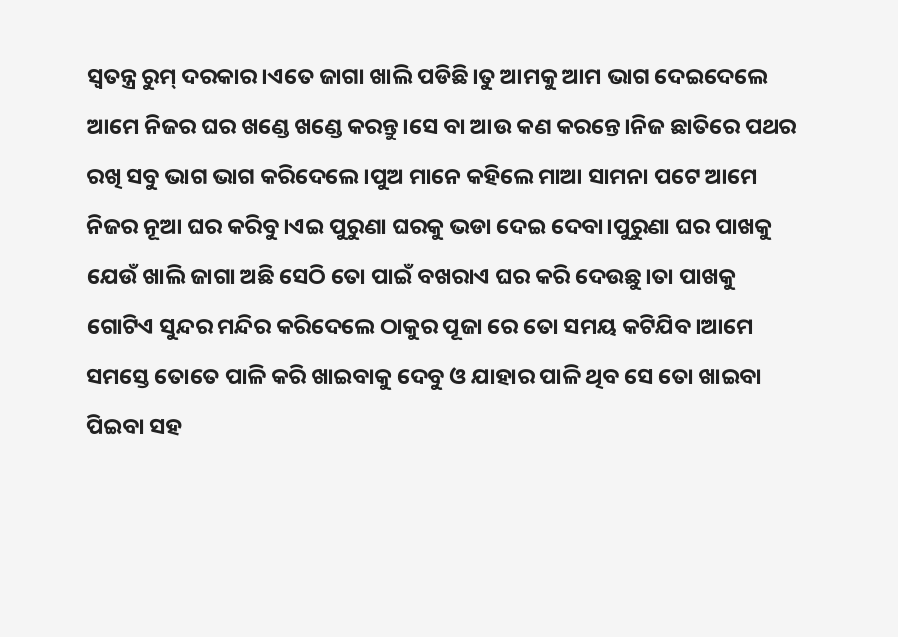ସ୍ବତନ୍ତ୍ର ରୁମ୍ ଦରକାର।ଏତେ ଜାଗା ଖାଲି ପଡିଛି।ତୁ ଆମକୁ ଆମ ଭାଗ ଦେଇଦେଲେ ଆମେ ନିଜର ଘର ଖଣ୍ଡେ ଖଣ୍ଡେ କରନ୍ତୁ।ସେ ବା ଆଉ କଣ କରନ୍ତେ।ନିଜ ଛାତିରେ ପଥର ରଖି ସବୁ ଭାଗ ଭାଗ କରିଦେଲେ।ପୁଅ ମାନେ କହିଲେ ମାଆ ସାମନା ପଟେ ଆମେ ନିଜର ନୂଆ ଘର କରିବୁ।ଏଇ ପୁରୁଣା ଘରକୁ ଭଡା ଦେଇ ଦେବା।ପୁରୁଣା ଘର ପାଖକୁ ଯେଉଁ ଖାଲି ଜାଗା ଅଛି ସେଠି ତୋ ପାଇଁ ବଖରାଏ ଘର କରି ଦେଉଛୁ।ତା ପାଖକୁ ଗୋଟିଏ ସୁନ୍ଦର ମନ୍ଦିର କରିଦେଲେ ଠାକୁର ପୂଜା ରେ ତୋ ସମୟ କଟିଯିବ।ଆମେ ସମସ୍ତେ ତୋତେ ପାଳି କରି ଖାଇବାକୁ ଦେବୁ ଓ ଯାହାର ପାଳି ଥିବ ସେ ତୋ ଖାଇବା ପିଇବା ସହ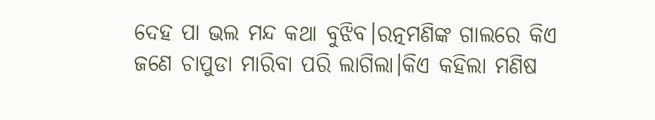ଦେହ ପା ଭଲ ମନ୍ଦ କଥା ବୁଝିବ।ରତ୍ନମଣିଙ୍କ ଗାଲରେ କିଏ ଜଣେ ଚାପୁଡା ମାରିବା ପରି ଲାଗିଲା।କିଏ କହିଲା ମଣିଷ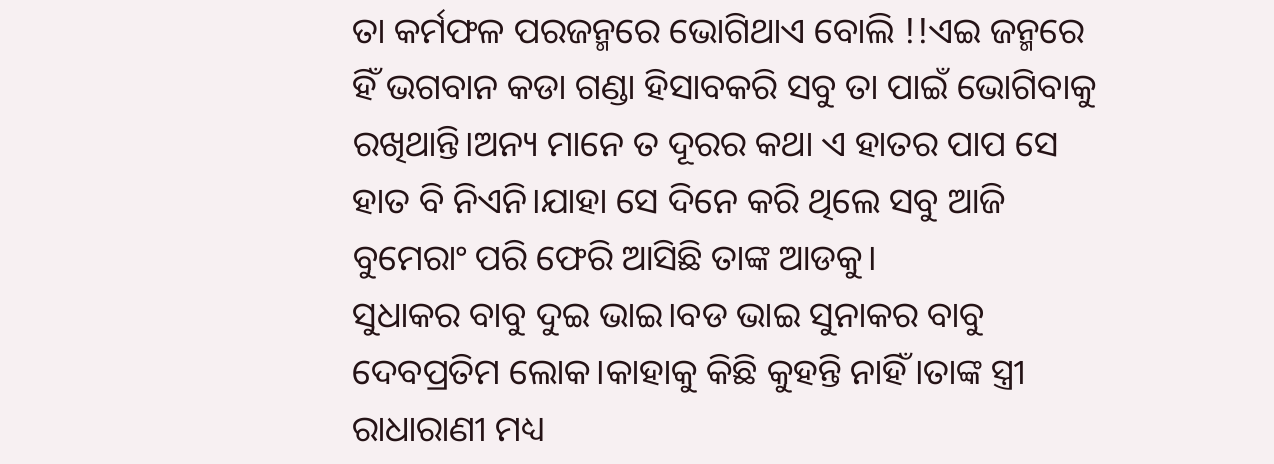ତା କର୍ମଫଳ ପରଜନ୍ମରେ ଭୋଗିଥାଏ ବୋଲି !!ଏଇ ଜନ୍ମରେ ହିଁ ଭଗବାନ କଡା ଗଣ୍ଡା ହିସାବକରି ସବୁ ତା ପାଇଁ ଭୋଗିବାକୁ ରଖିଥାନ୍ତି।ଅନ୍ୟ ମାନେ ତ ଦୂରର କଥା ଏ ହାତର ପାପ ସେ ହାତ ବି ନିଏନି।ଯାହା ସେ ଦିନେ କରି ଥିଲେ ସବୁ ଆଜି ବୁମେରାଂ ପରି ଫେରି ଆସିଛି ତାଙ୍କ ଆଡକୁ।
ସୁଧାକର ବାବୁ ଦୁଇ ଭାଇ।ବଡ ଭାଇ ସୁନାକର ବାବୁ ଦେବପ୍ରତିମ ଲୋକ।କାହାକୁ କିଛି କୁହନ୍ତି ନାହିଁ।ତାଙ୍କ ସ୍ତ୍ରୀ ରାଧାରାଣୀ ମଧ୍ୟ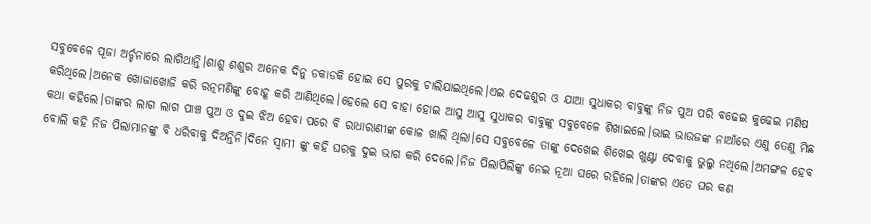ସବୁବେଳେ ପୂଜା ଅର୍ଚ୍ଚନାରେ ଲାଗିଥାନ୍ତି।ଶାଶୁ ଶଶୁର ଅନେକ ଦିନୁ ଡକାଡକି ହୋଇ ସେ ପୁରକୁ ଚାଲିଯାଇଥିଲେ।ଏଇ ଦେଢଶୁର ଓ ଯାଆ ସୁଧାକର ବାବୁଙ୍କୁ ନିଜ ପୁଅ ପରି ବଢେଇ କୁଢେଇ ମଣିଷ କରିଥିଲେ।ଅନେକ ଖୋଜାଖୋଜି କରି ରତ୍ନମଣିଙ୍କୁ ବୋହୂ କରି ଆଣିଥିଲେ।ହେଲେ ସେ ବାହା ହୋଇ ଆସୁ ଆସୁ ସୁଧାକର ବାବୁଙ୍କୁ ସବୁବେଳେ ଶିଖାଇଲେ।ଭାଇ ଭାଉଜଙ୍କ ନାଆଁରେ ଏଣୁ ତେଣୁ ମିଛ କଥା କହିଲେ।ତାଙ୍କର ଲାଗ ଲାଗ ପାଞ୍ଚ ପୁଅ ଓ ଦୁଇ ଝିଅ ହେବା ପରେ ବି ରାଧାରାଣୀଙ୍କ କୋଳ ଖାଲି ଥିଲା।ସେ ସବୁବେଳେ ତାଙ୍କୁ ଦେଖେଇ ଶିଖେଇ ଖୁଣ୍ଟା ଦେବାକୁ ଭୁଲୁ ନଥିଲେ।ଅମଙ୍ଗଳ ହେବ ବୋଲି କହି ନିଜ ପିଲାମାନଙ୍କୁ ବି ଧରିବାକୁ ଦିଅନ୍ତିନି।ଦିନେ ସ୍ବାମୀ ଙ୍କୁ କହି ଘରକୁ ଦୁଇ ଭାଗ କରି ଦେଲେ।ନିଜ ପିଲାପିଲିଙ୍କୁ ନେଇ ନୂଆ ଘରେ ରହିଲେ।ତାଙ୍କର ଏତେ ଘର କଣ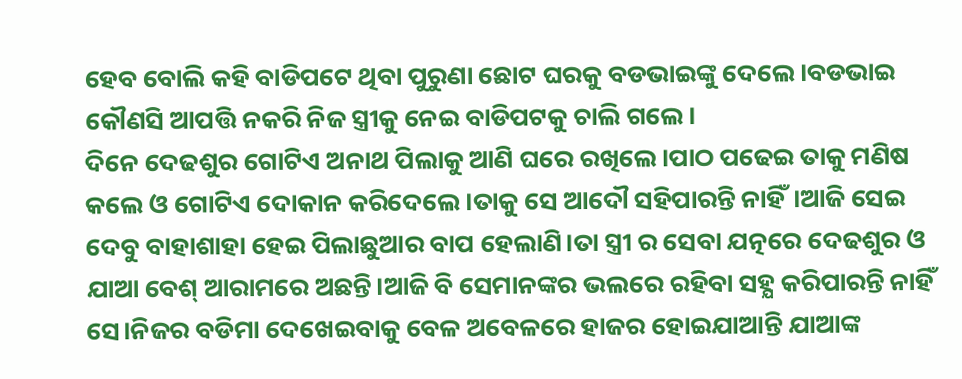ହେବ ବୋଲି କହି ବାଡିପଟେ ଥିବା ପୁରୁଣା ଛୋଟ ଘରକୁ ବଡଭାଇଙ୍କୁ ଦେଲେ।ବଡଭାଇ କୌଣସି ଆପତ୍ତି ନକରି ନିଜ ସ୍ତ୍ରୀକୁ ନେଇ ବାଡିପଟକୁ ଚାଲି ଗଲେ।
ଦିନେ ଦେଢଶୁର ଗୋଟିଏ ଅନାଥ ପିଲାକୁ ଆଣି ଘରେ ରଖିଲେ।ପାଠ ପଢେଇ ତାକୁ ମଣିଷ କଲେ ଓ ଗୋଟିଏ ଦୋକାନ କରିଦେଲେ।ତାକୁ ସେ ଆଦୌ ସହିପାରନ୍ତି ନାହିଁ।ଆଜି ସେଇ ଦେବୁ ବାହାଶାହା ହେଇ ପିଲାଛୁଆର ବାପ ହେଲାଣି।ତା ସ୍ତ୍ରୀ ର ସେବା ଯତ୍ନରେ ଦେଢଶୁର ଓ ଯାଆ ବେଶ୍ ଆରାମରେ ଅଛନ୍ତି।ଆଜି ବି ସେମାନଙ୍କର ଭଲରେ ରହିବା ସହ୍ଯ କରିପାରନ୍ତି ନାହିଁ ସେ।ନିଜର ବଡିମା ଦେଖେଇବାକୁ ବେଳ ଅବେଳରେ ହାଜର ହୋଇଯାଆନ୍ତି ଯାଆଙ୍କ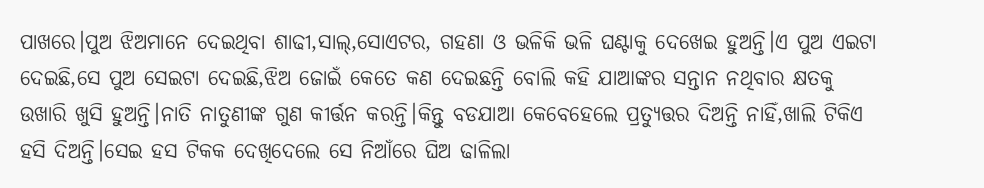ପାଖରେ।ପୁଅ ଝିଅମାନେ ଦେଇଥିବା ଶାଢୀ,ସାଲ୍,ସୋଏଟର, ଗହଣା ଓ ଭଳିକି ଭଳି ଘଣ୍ଟାକୁ ଦେଖେଇ ହୁଅନ୍ତି।ଏ ପୁଅ ଏଇଟା ଦେଇଛି,ସେ ପୁଅ ସେଇଟା ଦେଇଛି,ଝିଅ ଜୋଇଁ କେତେ କଣ ଦେଇଛନ୍ତି ବୋଲି କହି ଯାଆଙ୍କର ସନ୍ତାନ ନଥିବାର କ୍ଷତକୁ ଉଖାରି ଖୁସି ହୁଅନ୍ତି।ନାତି ନାତୁଣୀଙ୍କ ଗୁଣ କୀର୍ତ୍ତନ କରନ୍ତି।କିନ୍ତୁ ବଡଯାଆ କେବେହେଲେ ପ୍ରତ୍ଯୁତ୍ତର ଦିଅନ୍ତି ନାହିଁ,ଖାଲି ଟିକିଏ ହସି ଦିଅନ୍ତି।ସେଇ ହସ ଟିକକ ଦେଖିଦେଲେ ସେ ନିଆଁରେ ଘିଅ ଢାଳିଲା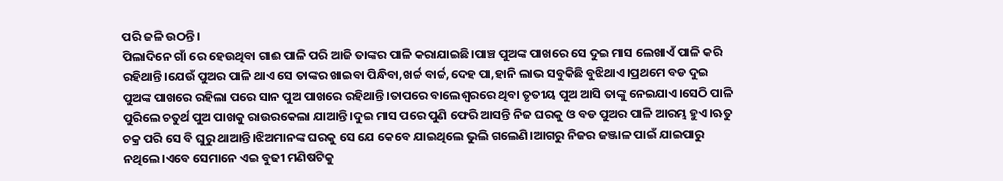ପରି ଜଳି ଉଠନ୍ତି।
ପିଲାଦିନେ ଗାଁ ରେ ହେଉଥିବା ଗାଈ ପାଳି ପରି ଆଜି ତାଙ୍କର ପାଳି କରାଯାଇଛି।ପାଞ୍ଚ ପୁଅଙ୍କ ପାଖରେ ସେ ଦୁଇ ମାସ ଲେଖାଏଁ ପାଳି କରି ରହିଥାନ୍ତି।ଯେଉଁ ପୁଅର ପାଳି ଥାଏ ସେ ତାଙ୍କର ଖାଇବା ପିନ୍ଧିବା,ଖର୍ଚ୍ଚ ବାର୍ଚ୍ଚ,ଦେହ ପା,ହାନି ଲାଭ ସବୁକିଛି ବୁଝିଥାଏ।ପ୍ରଥମେ ବଡ ଦୁଇ ପୁଅଙ୍କ ପାଖରେ ରହିଲା ପରେ ସାନ ପୁଅ ପାଖରେ ରହିଥାନ୍ତି।ତାପରେ ବାଲେଶ୍ବରରେ ଥିବା ତୃତୀୟ ପୁଅ ଆସି ତାଙ୍କୁ ନେଇଯାଏ।ସେଠି ପାଳି ପୁରିଲେ ଚତୁର୍ଥ ପୁଅ ପାଖକୁ ରାଉରକେଲା ଯାଆନ୍ତି।ଦୁଇ ମାସ ପରେ ପୁଣି ଫେରି ଆସନ୍ତି ନିଜ ଘରକୁ ଓ ବଡ ପୁଅର ପାଳି ଆରମ୍ଭ ହୁଏ।ଋତୁ ଚକ୍ର ପରି ସେ ବି ଘୁରୁ ଥାଆନ୍ତି।ଝିଅମାନଙ୍କ ଘରକୁ ସେ ଯେ କେବେ ଯାଇଥିଲେ ଭୁଲି ଗଲେଣି।ଆଗରୁ ନିଜର ଜଞ୍ଜାଳ ପାଇଁ ଯାଇପାରୁ ନଥିଲେ।ଏବେ ସେମାନେ ଏଇ ବୁଢୀ ମଣିଷଟିକୁ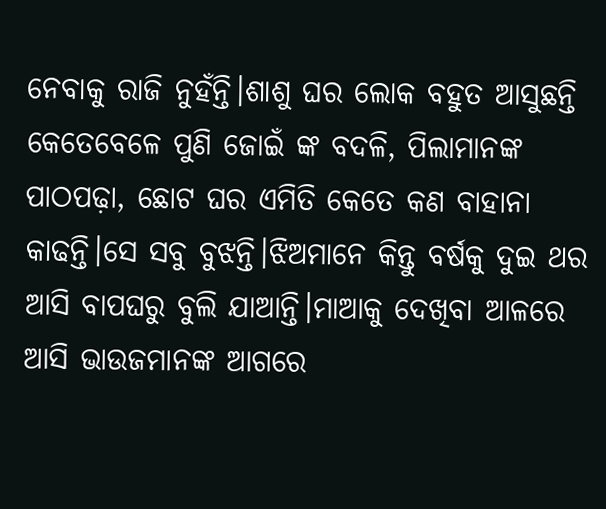ନେବାକୁ ରାଜି ନୁହଁନ୍ତି।ଶାଶୁ ଘର ଲୋକ ବହୁତ ଆସୁଛନ୍ତି କେତେବେଳେ ପୁଣି ଜୋଇଁ ଙ୍କ ବଦଳି, ପିଲାମାନଙ୍କ ପାଠପଢ଼ା, ଛୋଟ ଘର ଏମିତି କେତେ କଣ ବାହାନା କାଢନ୍ତି।ସେ ସବୁ ବୁଝନ୍ତି।ଝିଅମାନେ କିନ୍ତୁ ବର୍ଷକୁ ଦୁଇ ଥର ଆସି ବାପଘରୁ ବୁଲି ଯାଆନ୍ତି।ମାଆକୁ ଦେଖିବା ଆଳରେ ଆସି ଭାଉଜମାନଙ୍କ ଆଗରେ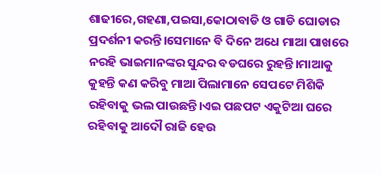ଶାଢୀରେ,ଗହଣା,ପଇସା,କୋଠାବାଡି ଓ ଗାଡି ଘୋଡାର ପ୍ରଦର୍ଶନୀ କରନ୍ତି।ସେମାନେ ବି ଦିନେ ଅଧେ ମାଆ ପାଖରେ ନରହି ଭାଇମାନଙ୍କର ସୁନ୍ଦର ବଡଘରେ ରୁହନ୍ତି।ମାଆକୁ କୁହନ୍ତି କଣ କରିବୁ ମାଆ ପିଲାମାନେ ସେପଟେ ମିଶିକି ରହିବାକୁ ଭଲ ପାଉଛନ୍ତି।ଏଇ ପଛପଟ ଏକୁଟିଆ ଘରେ ରହିବାକୁ ଆଦୌ ରାଜି ହେଉ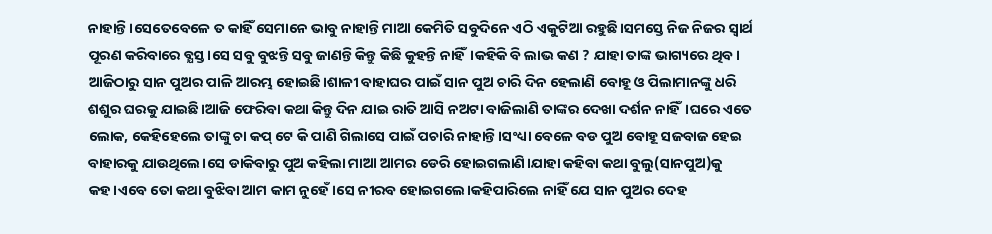ନାହାନ୍ତି।ସେତେବେଳେ ତ କାହିଁ ସେମାନେ ଭାବୁ ନାହାନ୍ତି ମାଆ କେମିତି ସବୁଦିନେ ଏଠି ଏକୁଟିଆ ରହୁଛି।ସମସ୍ତେ ନିଜ ନିଜର ସ୍ବାର୍ଥ ପୂରଣ କରିବାରେ ବ୍ଯସ୍ତ।ସେ ସବୁ ବୁଝନ୍ତି ସବୁ ଜାଣନ୍ତି କିନ୍ତୁ କିଛି କୁହନ୍ତି ନାହିଁ।କହିକି ବି ଲାଭ କଣ ? ଯାହା ତାଙ୍କ ଭାଗ୍ୟରେ ଥିବ।
ଆଜିଠାରୁ ସାନ ପୁଅର ପାଳି ଆରମ୍ଭ ହୋଇଛି।ଶାଳୀ ବାହାଘର ପାଇଁ ସାନ ପୁଅ ଚାରି ଦିନ ହେଲାଣି ବୋହୂ ଓ ପିଲାମାନଙ୍କୁ ଧରି ଶଶୁର ଘରକୁ ଯାଇଛି।ଆଜି ଫେରିବା କଥା କିନ୍ତୁ ଦିନ ଯାଇ ରାତି ଆସି ନଅଟା ବାଜିଲାଣି ତାଙ୍କର ଦେଖା ଦର୍ଶନ ନାହିଁ।ଘରେ ଏତେ ଲୋକ, କେହିହେଲେ ତାଙ୍କୁ ଚା କପ୍ ଟେ କି ପାଣି ଗିଲାସେ ପାଇଁ ପଚାରି ନାହାନ୍ତି।ସଂଧ୍ୟା ବେଳେ ବଡ ପୁଅ ବୋହୂ ସଜବାଜ ହେଇ ବାହାରକୁ ଯାଉଥିଲେ।ସେ ଡାକିବାରୁ ପୁଅ କହିଲା ମାଆ ଆମର ଡେରି ହୋଇଗଲାଣି।ଯାହା କହିବା କଥା ବୁଲୁ(ସାନପୁଅ)କୁ କହ।ଏବେ ତୋ କଥା ବୁଝିବା ଆମ କାମ ନୁହେଁ।ସେ ନୀରବ ହୋଇଗଲେ।କହିପାରିଲେ ନାହିଁ ଯେ ସାନ ପୁଅର ଦେହ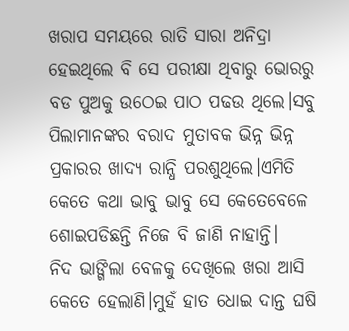ଖରାପ ସମୟରେ ରାତି ସାରା ଅନିଦ୍ରା ହେଇଥିଲେ ବି ସେ ପରୀକ୍ଷା ଥିବାରୁ ଭୋରରୁ ବଡ ପୁଅକୁ ଉଠେଇ ପାଠ ପଢଉ ଥିଲେ।ସବୁ ପିଲାମାନଙ୍କର ବରାଦ ମୁତାବକ ଭିନ୍ନ ଭିନ୍ନ ପ୍ରକାରର ଖାଦ୍ୟ ରାନ୍ଧି ପରଶୁଥିଲେ।ଏମିତି କେତେ କଥା ଭାବୁ ଭାବୁ ସେ କେତେବେଳେ ଶୋଇପଡିଛନ୍ତି ନିଜେ ବି ଜାଣି ନାହାନ୍ତି।
ନିଦ ଭାଙ୍ଗିଲା ବେଳକୁ ଦେଖିଲେ ଖରା ଆସି କେତେ ହେଲାଣି।ମୁହଁ ହାତ ଧୋଇ ଦାନ୍ତ ଘଷି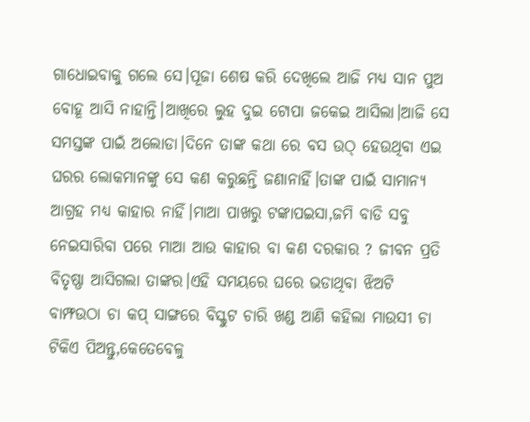ଗାଧୋଇବାକୁ ଗଲେ ସେ।ପୂଜା ଶେଷ କରି ଦେଖିଲେ ଆଜି ମଧ୍ୟ ସାନ ପୁଅ ବୋହୂ ଆସି ନାହାନ୍ତି।ଆଖିରେ ଲୁହ ଦୁଇ ଟୋପା ଜକେଇ ଆସିଲା।ଆଜି ସେ ସମସ୍ତଙ୍କ ପାଇଁ ଅଲୋଡା।ଦିନେ ତାଙ୍କ କଥା ରେ ବସ ଉଠ୍ ହେଉଥିବା ଏଇ ଘରର ଲୋକମାନଙ୍କୁ ସେ କଣ କରୁଛନ୍ତି ଜଣାନାହିଁ।ତାଙ୍କ ପାଇଁ ସାମାନ୍ୟ ଆଗ୍ରହ ମଧ୍ୟ କାହାର ନାହିଁ।ମାଆ ପାଖରୁ ଟଙ୍କାପଇସା,ଜମି ବାଡି ସବୁ ନେଇସାରିବା ପରେ ମାଆ ଆଉ କାହାର ବା କଣ ଦରକାର ? ଜୀବନ ପ୍ରତି ବିତୃଷ୍ଣା ଆସିଗଲା ତାଙ୍କର।ଏହି ସମୟରେ ଘରେ ଭଡାଥିବା ଝିଅଟି ବାମ୍ଫଉଠା ଚା କପ୍ ସାଙ୍ଗରେ ବିସ୍କୁଟ ଚାରି ଖଣ୍ଡ ଆଣି କହିଲା ମାଉସୀ ଚା ଟିକିଏ ପିଅନ୍ତୁ,କେତେବେଳୁ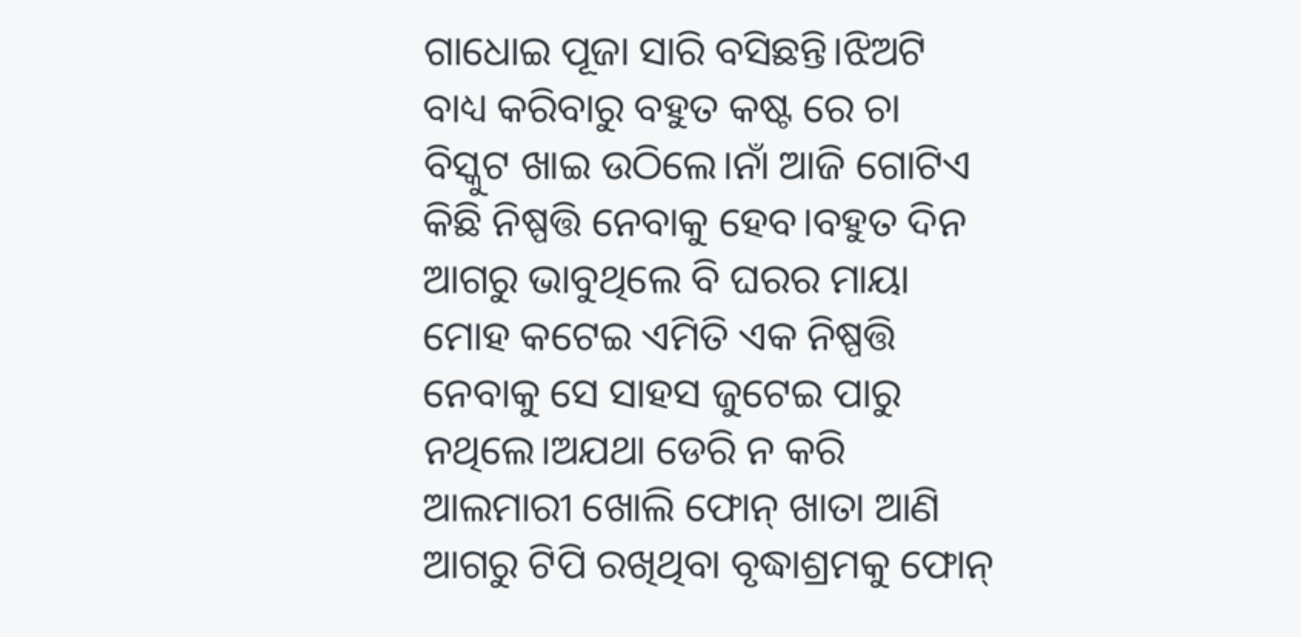ଗାଧୋଇ ପୂଜା ସାରି ବସିଛନ୍ତି।ଝିଅଟି ବାଧ୍ୟ କରିବାରୁ ବହୁତ କଷ୍ଟ ରେ ଚା ବିସ୍କୁଟ ଖାଇ ଉଠିଲେ।ନାଁ ଆଜି ଗୋଟିଏ କିଛି ନିଷ୍ପତ୍ତି ନେବାକୁ ହେବ।ବହୁତ ଦିନ ଆଗରୁ ଭାବୁଥିଲେ ବି ଘରର ମାୟା ମୋହ କଟେଇ ଏମିତି ଏକ ନିଷ୍ପତ୍ତି ନେବାକୁ ସେ ସାହସ ଜୁଟେଇ ପାରୁ ନଥିଲେ।ଅଯଥା ଡେରି ନ କରି ଆଲମାରୀ ଖୋଲି ଫୋନ୍ ଖାତା ଆଣି ଆଗରୁ ଟିପି ରଖିଥିବା ବୃଦ୍ଧାଶ୍ରମକୁ ଫୋନ୍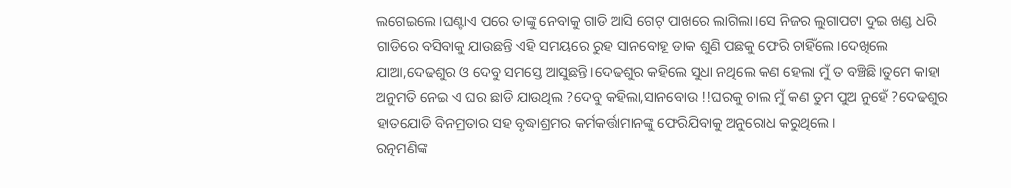ଲଗେଇଲେ।ଘଣ୍ଟାଏ ପରେ ତାଙ୍କୁ ନେବାକୁ ଗାଡି ଆସି ଗେଟ୍ ପାଖରେ ଲାଗିଲା।ସେ ନିଜର ଲୁଗାପଟା ଦୁଇ ଖଣ୍ଡ ଧରି ଗାଡିରେ ବସିବାକୁ ଯାଉଛନ୍ତି ଏହି ସମୟରେ ରୁହ ସାନବୋହୂ ଡାକ ଶୁଣି ପଛକୁ ଫେରି ଚାହିଁଲେ।ଦେଖିଲେ ଯାଆ,ଦେଢଶୁର ଓ ଦେବୁ ସମସ୍ତେ ଆସୁଛନ୍ତି।ଦେଢଶୁର କହିଲେ ସୁଧା ନଥିଲେ କଣ ହେଲା ମୁଁ ତ ବଞ୍ଚିଛି।ତୁମେ କାହା ଅନୁମତି ନେଇ ଏ ଘର ଛାଡି ଯାଉଥିଲ ?ଦେବୁ କହିଲା,ସାନବୋଉ !!ଘରକୁ ଚାଲ ମୁଁ କଣ ତୁମ ପୁଅ ନୁହେଁ ?ଦେଢଶୁର ହାତଯୋଡି ବିନମ୍ରତାର ସହ ବୃଦ୍ଧାଶ୍ରମର କର୍ମକର୍ତ୍ତାମାନଙ୍କୁ ଫେରିଯିବାକୁ ଅନୁରୋଧ କରୁଥିଲେ।
ରତ୍ନମଣିଙ୍କ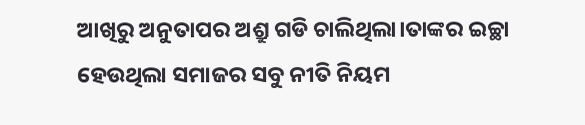ଆଖିରୁ ଅନୁତାପର ଅଶ୍ରୁ ଗଡି ଚାଲିଥିଲା।ତାଙ୍କର ଇଚ୍ଛା ହେଉଥିଲା ସମାଜର ସବୁ ନୀତି ନିୟମ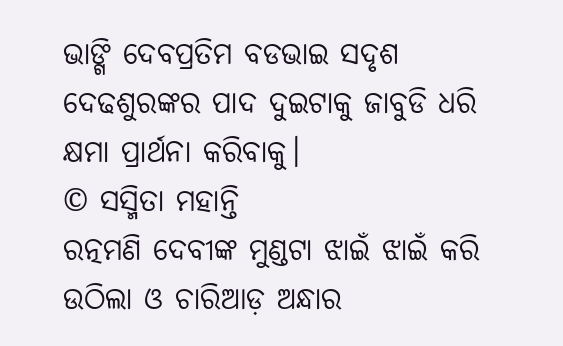ଭାଙ୍ଗି ଦେବପ୍ରତିମ ବଡଭାଇ ସଦୃଶ ଦେଢଶୁରଙ୍କର ପାଦ ଦୁଇଟାକୁ ଜାବୁଡି ଧରି କ୍ଷମା ପ୍ରାର୍ଥନା କରିବାକୁ।
© ସସ୍ମିତା ମହାନ୍ତି
ରତ୍ନମଣି ଦେବୀଙ୍କ ମୁଣ୍ଡଟା ଝାଇଁ ଝାଇଁ କରି ଉଠିଲା ଓ ଚାରିଆଡ଼ ଅନ୍ଧାର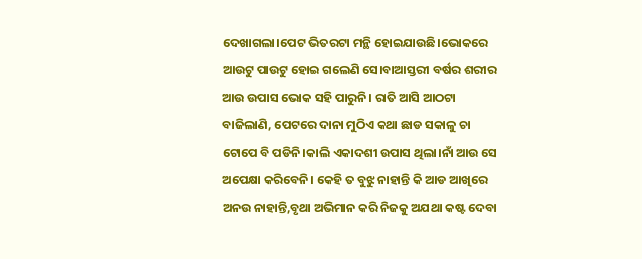ଦେଖାଗଲା।ପେଟ ଭିତରଟା ମନ୍ଥି ହୋଇଯାଉଛି।ଭୋକରେ ଆଉଟୁ ପାଉଟୁ ହୋଇ ଗଲେଣି ସେ।ବାଆସ୍ତରୀ ବର୍ଷର ଶରୀର ଆଉ ଉପାସ ଭୋକ ସହି ପାରୁନି। ରାତି ଆସି ଆଠଟା ବାଜିଲାଣି, ପେଟରେ ଦାନା ମୁଠିଏ କଥା ଛାଡ ସକାଳୁ ଚା ଟୋପେ ବି ପଡିନି।କାଲି ଏକାଦଶୀ ଉପାସ ଥିଲା।ନାଁ ଆଉ ସେ ଅପେକ୍ଷା କରିବେନି। କେହି ତ ବୁଝୁ ନାହାନ୍ତି କି ଆଡ ଆଖିରେ ଅନଉ ନାହାନ୍ତି,ବୃଥା ଅଭିମାନ କରି ନିଜକୁ ଅଯଥା କଷ୍ଟ ଦେବା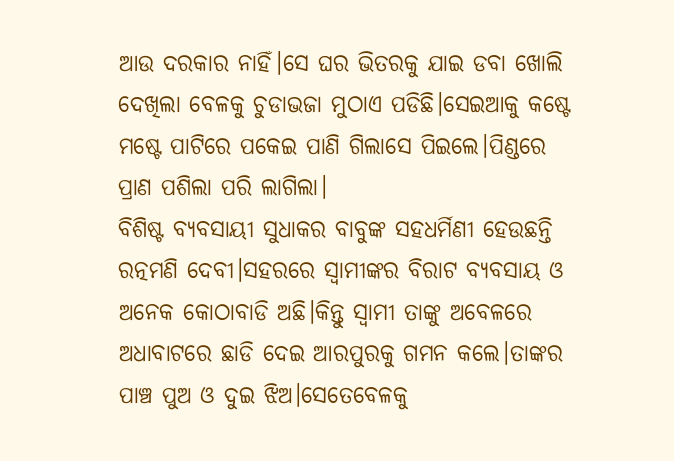ଆଉ ଦରକାର ନାହିଁ।ସେ ଘର ଭିତରକୁ ଯାଇ ଡବା ଖୋଲି ଦେଖିଲା ବେଳକୁ ଚୁଡାଭଜା ମୁଠାଏ ପଡିଛି।ସେଇଆକୁ କଷ୍ଟେ ମଷ୍ଟେ ପାଟିରେ ପକେଇ ପାଣି ଗିଲାସେ ପିଇଲେ।ପିଣ୍ଡରେ ପ୍ରାଣ ପଶିଲା ପରି ଲାଗିଲା।
ବିଶିଷ୍ଟ ବ୍ଯବସାୟୀ ସୁଧାକର ବାବୁଙ୍କ ସହଧର୍ମିଣୀ ହେଉଛନ୍ତି ରତ୍ନମଣି ଦେବୀ।ସହରରେ ସ୍ବାମୀଙ୍କର ବିରାଟ ବ୍ଯବସାୟ ଓ ଅନେକ କୋଠାବାଡି ଅଛି।କିନ୍ତୁ ସ୍ବାମୀ ତାଙ୍କୁ ଅବେଳରେ ଅଧାବାଟରେ ଛାଡି ଦେଇ ଆରପୁରକୁ ଗମନ କଲେ।ତାଙ୍କର ପାଞ୍ଚ ପୁଅ ଓ ଦୁଇ ଝିଅ।ସେତେବେଳକୁ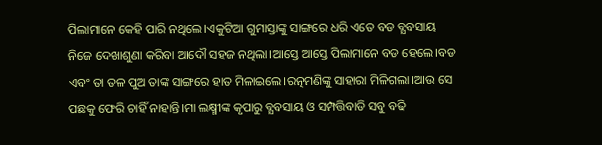ପିଲାମାନେ କେହି ପାରି ନଥିଲେ।ଏକୁଟିଆ ଗୁମାସ୍ତାଙ୍କୁ ସାଙ୍ଗରେ ଧରି ଏତେ ବଡ ବ୍ଯବସାୟ ନିଜେ ଦେଖାଶୁଣା କରିବା ଆଦୌ ସହଜ ନଥିଲା।ଆସ୍ତେ ଆସ୍ତେ ପିଲାମାନେ ବଡ ହେଲେ।ବଡ ଏବଂ ତା ତଳ ପୁଅ ତାଙ୍କ ସାଙ୍ଗରେ ହାତ ମିଳାଇଲେ।ରତ୍ନମଣିଙ୍କୁ ସାହାରା ମିଳିଗଲା।ଆଉ ସେ ପଛକୁ ଫେରି ଚାହିଁ ନାହାନ୍ତି।ମା ଲକ୍ଷ୍ମୀଙ୍କ କୃପାରୁ ବ୍ଯବସାୟ ଓ ସମ୍ପତ୍ତିବାଡି ସବୁ ବଢି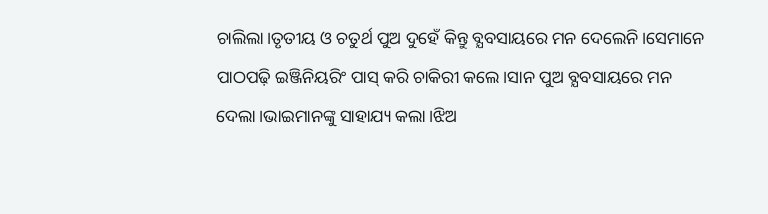ଚାଲିଲା।ତୃତୀୟ ଓ ଚତୁର୍ଥ ପୁଅ ଦୁହେଁ କିନ୍ତୁ ବ୍ଯବସାୟରେ ମନ ଦେଲେନି।ସେମାନେ ପାଠପଢ଼ି ଇଞ୍ଜିନିୟରିଂ ପାସ୍ କରି ଚାକିରୀ କଲେ।ସାନ ପୁଅ ବ୍ଯବସାୟରେ ମନ ଦେଲା।ଭାଇମାନଙ୍କୁ ସାହାଯ୍ୟ କଲା।ଝିଅ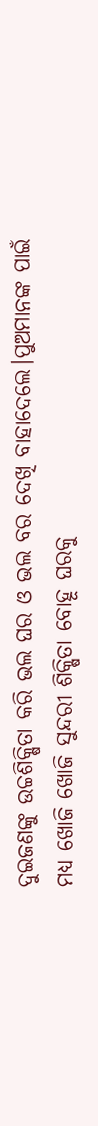ଦୁଇଜଣଙ୍କୁ ଉଚ୍ଚଶିକ୍ଷିତା କରି ଭଲ ଘର ଓ ଭଲ ବର ଦେଖି ବାହାଦେଲେ।ପୁଅମାନଙ୍କ ପାଇଁ ମଧ୍ୟ ଖୋଜି ଖୋଜି ସୁନ୍ଦରୀ ଶିକ୍ଷିତା ବୋହୂ ଘରକୁ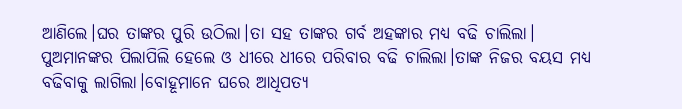ଆଣିଲେ।ଘର ତାଙ୍କର ପୁରି ଉଠିଲା।ତା ସହ ତାଙ୍କର ଗର୍ବ ଅହଙ୍କାର ମଧ୍ୟ ବଢି ଚାଲିଲା।
ପୁଅମାନଙ୍କର ପିଲାପିଲି ହେଲେ ଓ ଧୀରେ ଧୀରେ ପରିବାର ବଢି ଚାଲିଲା।ତାଙ୍କ ନିଜର ବୟସ ମଧ୍ୟ ବଢିବାକୁ ଲାଗିଲା।ବୋହୂମାନେ ଘରେ ଆଧିପତ୍ୟ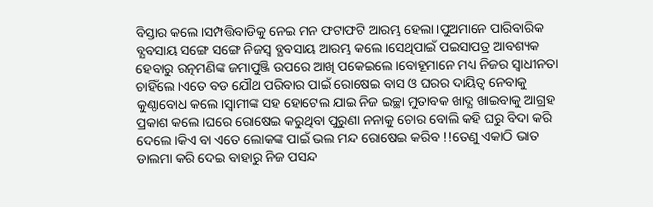ବିସ୍ତାର କଲେ।ସମ୍ପତ୍ତିବାଡିକୁ ନେଇ ମନ ଫଟାଫଟି ଆରମ୍ଭ ହେଲା।ପୁଅମାନେ ପାରିବାରିକ ବ୍ଯବସାୟ ସଙ୍ଗେ ସଙ୍ଗେ ନିଜସ୍ୱ ବ୍ଯବସାୟ ଆରମ୍ଭ କଲେ।ସେଥିପାଇଁ ପଇସାପତ୍ର ଆବଶ୍ୟକ ହେବାରୁ ରତ୍ନମଣିଙ୍କ ଜମାପୁଞ୍ଜି ଉପରେ ଆଖି ପକେଇଲେ।ବୋହୂମାନେ ମଧ୍ୟ ନିଜର ସ୍ବାଧୀନତା ଚାହିଁଲେ।ଏତେ ବଡ ଯୌଥ ପରିବାର ପାଇଁ ରୋଷେଇ ବାସ ଓ ଘରର ଦାୟିତ୍ୱ ନେବାକୁ କୁଣ୍ଠାବୋଧ କଲେ।ସ୍ବାମୀଙ୍କ ସହ ହୋଟେଲ ଯାଇ ନିଜ ଇଚ୍ଛା ମୁତାବକ ଖାଦ୍ଯ ଖାଇବାକୁ ଆଗ୍ରହ ପ୍ରକାଶ କଲେ।ଘରେ ରୋଷେଇ କରୁଥିବା ପୁରୁଣା ନନାକୁ ଚୋର ବୋଲି କହି ଘରୁ ବିଦା କରି ଦେଲେ।କିଏ ବା ଏତେ ଲୋକଙ୍କ ପାଇଁ ଭଲ ମନ୍ଦ ରୋଷେଇ କରିବ !!ତେଣୁ ଏକାଠି ଭାତ ଡାଲମା କରି ଦେଇ ବାହାରୁ ନିଜ ପସନ୍ଦ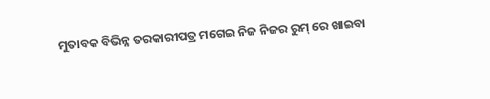ମୁତାବକ ବିଭିନ୍ନ ତରକାରୀପତ୍ର ମଗେଇ ନିଜ ନିଜର ରୁମ୍ ରେ ଖାଇବା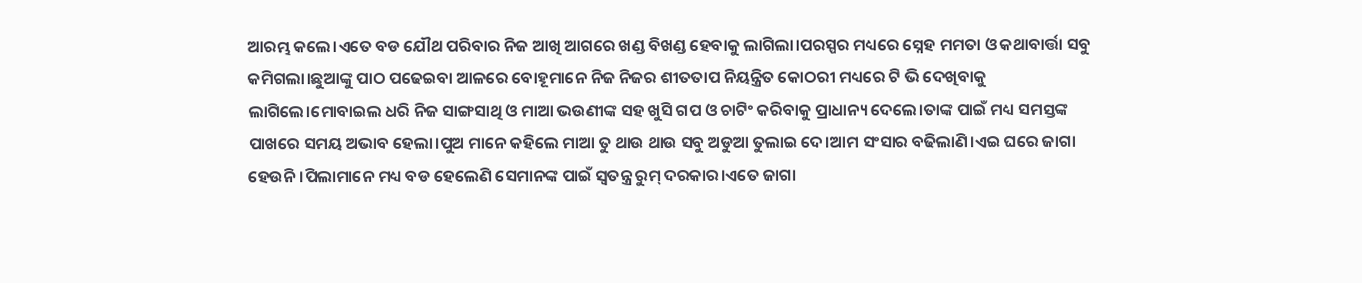ଆରମ୍ଭ କଲେ।ଏତେ ବଡ ଯୌଥ ପରିବାର ନିଜ ଆଖି ଆଗରେ ଖଣ୍ଡ ବିଖଣ୍ଡ ହେବାକୁ ଲାଗିଲା।ପରସ୍ପର ମଧ୍ୟରେ ସ୍ନେହ ମମତା ଓ କଥାବାର୍ତ୍ତା ସବୁ କମିଗଲା।ଛୁଆଙ୍କୁ ପାଠ ପଢେଇବା ଆଳରେ ବୋହୂମାନେ ନିଜ ନିଜର ଶୀତତାପ ନିୟନ୍ତ୍ରିତ କୋଠରୀ ମଧ୍ୟରେ ଟି ଭି ଦେଖିବାକୁ ଲାଗିଲେ।ମୋବାଇଲ ଧରି ନିଜ ସାଙ୍ଗସାଥି ଓ ମାଆ ଭଉଣୀଙ୍କ ସହ ଖୁସି ଗପ ଓ ଚାଟିଂ କରିବାକୁ ପ୍ରାଧାନ୍ୟ ଦେଲେ।ତାଙ୍କ ପାଇଁ ମଧ୍ୟ ସମସ୍ତଙ୍କ ପାଖରେ ସମୟ ଅଭାବ ହେଲା।ପୁଅ ମାନେ କହିଲେ ମାଆ ତୁ ଥାଉ ଥାଉ ସବୁ ଅଡୁଆ ତୁଲାଇ ଦେ।ଆମ ସଂସାର ବଢିଲାଣି।ଏଇ ଘରେ ଜାଗା ହେଉନି।ପିଲାମାନେ ମଧ୍ୟ ବଡ ହେଲେଣି ସେମାନଙ୍କ ପାଇଁ ସ୍ବତନ୍ତ୍ର ରୁମ୍ ଦରକାର।ଏତେ ଜାଗା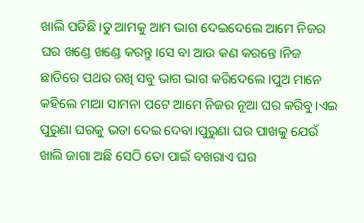ଖାଲି ପଡିଛି।ତୁ ଆମକୁ ଆମ ଭାଗ ଦେଇଦେଲେ ଆମେ ନିଜର ଘର ଖଣ୍ଡେ ଖଣ୍ଡେ କରନ୍ତୁ।ସେ ବା ଆଉ କଣ କରନ୍ତେ।ନିଜ ଛାତିରେ ପଥର ରଖି ସବୁ ଭାଗ ଭାଗ କରିଦେଲେ।ପୁଅ ମାନେ କହିଲେ ମାଆ ସାମନା ପଟେ ଆମେ ନିଜର ନୂଆ ଘର କରିବୁ।ଏଇ ପୁରୁଣା ଘରକୁ ଭଡା ଦେଇ ଦେବା।ପୁରୁଣା ଘର ପାଖକୁ ଯେଉଁ ଖାଲି ଜାଗା ଅଛି ସେଠି ତୋ ପାଇଁ ବଖରାଏ ଘର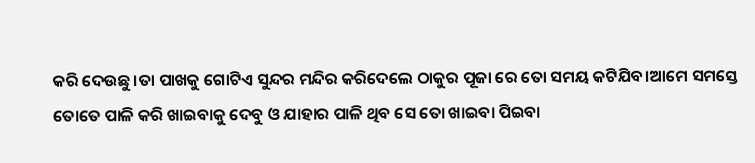କରି ଦେଉଛୁ।ତା ପାଖକୁ ଗୋଟିଏ ସୁନ୍ଦର ମନ୍ଦିର କରିଦେଲେ ଠାକୁର ପୂଜା ରେ ତୋ ସମୟ କଟିଯିବ।ଆମେ ସମସ୍ତେ ତୋତେ ପାଳି କରି ଖାଇବାକୁ ଦେବୁ ଓ ଯାହାର ପାଳି ଥିବ ସେ ତୋ ଖାଇବା ପିଇବା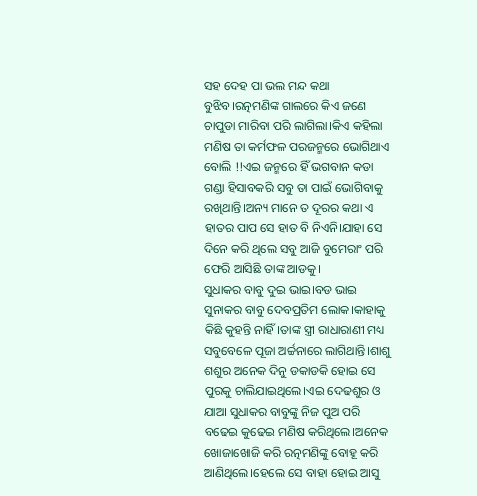ସହ ଦେହ ପା ଭଲ ମନ୍ଦ କଥା ବୁଝିବ।ରତ୍ନମଣିଙ୍କ ଗାଲରେ କିଏ ଜଣେ ଚାପୁଡା ମାରିବା ପରି ଲାଗିଲା।କିଏ କହିଲା ମଣିଷ ତା କର୍ମଫଳ ପରଜନ୍ମରେ ଭୋଗିଥାଏ ବୋଲି !!ଏଇ ଜନ୍ମରେ ହିଁ ଭଗବାନ କଡା ଗଣ୍ଡା ହିସାବକରି ସବୁ ତା ପାଇଁ ଭୋଗିବାକୁ ରଖିଥାନ୍ତି।ଅନ୍ୟ ମାନେ ତ ଦୂରର କଥା ଏ ହାତର ପାପ ସେ ହାତ ବି ନିଏନି।ଯାହା ସେ ଦିନେ କରି ଥିଲେ ସବୁ ଆଜି ବୁମେରାଂ ପରି ଫେରି ଆସିଛି ତାଙ୍କ ଆଡକୁ।
ସୁଧାକର ବାବୁ ଦୁଇ ଭାଇ।ବଡ ଭାଇ ସୁନାକର ବାବୁ ଦେବପ୍ରତିମ ଲୋକ।କାହାକୁ କିଛି କୁହନ୍ତି ନାହିଁ।ତାଙ୍କ ସ୍ତ୍ରୀ ରାଧାରାଣୀ ମଧ୍ୟ ସବୁବେଳେ ପୂଜା ଅର୍ଚ୍ଚନାରେ ଲାଗିଥାନ୍ତି।ଶାଶୁ ଶଶୁର ଅନେକ ଦିନୁ ଡକାଡକି ହୋଇ ସେ ପୁରକୁ ଚାଲିଯାଇଥିଲେ।ଏଇ ଦେଢଶୁର ଓ ଯାଆ ସୁଧାକର ବାବୁଙ୍କୁ ନିଜ ପୁଅ ପରି ବଢେଇ କୁଢେଇ ମଣିଷ କରିଥିଲେ।ଅନେକ ଖୋଜାଖୋଜି କରି ରତ୍ନମଣିଙ୍କୁ ବୋହୂ କରି ଆଣିଥିଲେ।ହେଲେ ସେ ବାହା ହୋଇ ଆସୁ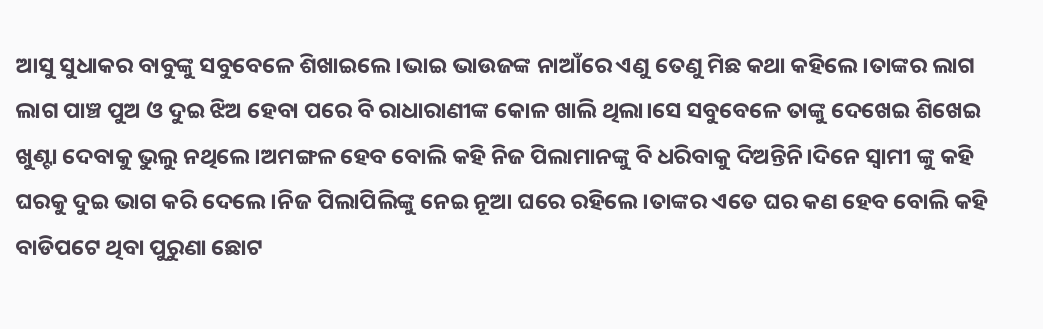ଆସୁ ସୁଧାକର ବାବୁଙ୍କୁ ସବୁବେଳେ ଶିଖାଇଲେ।ଭାଇ ଭାଉଜଙ୍କ ନାଆଁରେ ଏଣୁ ତେଣୁ ମିଛ କଥା କହିଲେ।ତାଙ୍କର ଲାଗ ଲାଗ ପାଞ୍ଚ ପୁଅ ଓ ଦୁଇ ଝିଅ ହେବା ପରେ ବି ରାଧାରାଣୀଙ୍କ କୋଳ ଖାଲି ଥିଲା।ସେ ସବୁବେଳେ ତାଙ୍କୁ ଦେଖେଇ ଶିଖେଇ ଖୁଣ୍ଟା ଦେବାକୁ ଭୁଲୁ ନଥିଲେ।ଅମଙ୍ଗଳ ହେବ ବୋଲି କହି ନିଜ ପିଲାମାନଙ୍କୁ ବି ଧରିବାକୁ ଦିଅନ୍ତିନି।ଦିନେ ସ୍ବାମୀ ଙ୍କୁ କହି ଘରକୁ ଦୁଇ ଭାଗ କରି ଦେଲେ।ନିଜ ପିଲାପିଲିଙ୍କୁ ନେଇ ନୂଆ ଘରେ ରହିଲେ।ତାଙ୍କର ଏତେ ଘର କଣ ହେବ ବୋଲି କହି ବାଡିପଟେ ଥିବା ପୁରୁଣା ଛୋଟ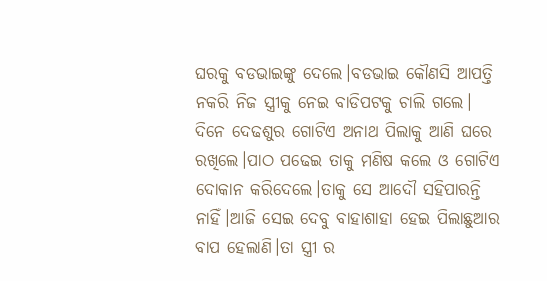ଘରକୁ ବଡଭାଇଙ୍କୁ ଦେଲେ।ବଡଭାଇ କୌଣସି ଆପତ୍ତି ନକରି ନିଜ ସ୍ତ୍ରୀକୁ ନେଇ ବାଡିପଟକୁ ଚାଲି ଗଲେ।
ଦିନେ ଦେଢଶୁର ଗୋଟିଏ ଅନାଥ ପିଲାକୁ ଆଣି ଘରେ ରଖିଲେ।ପାଠ ପଢେଇ ତାକୁ ମଣିଷ କଲେ ଓ ଗୋଟିଏ ଦୋକାନ କରିଦେଲେ।ତାକୁ ସେ ଆଦୌ ସହିପାରନ୍ତି ନାହିଁ।ଆଜି ସେଇ ଦେବୁ ବାହାଶାହା ହେଇ ପିଲାଛୁଆର ବାପ ହେଲାଣି।ତା ସ୍ତ୍ରୀ ର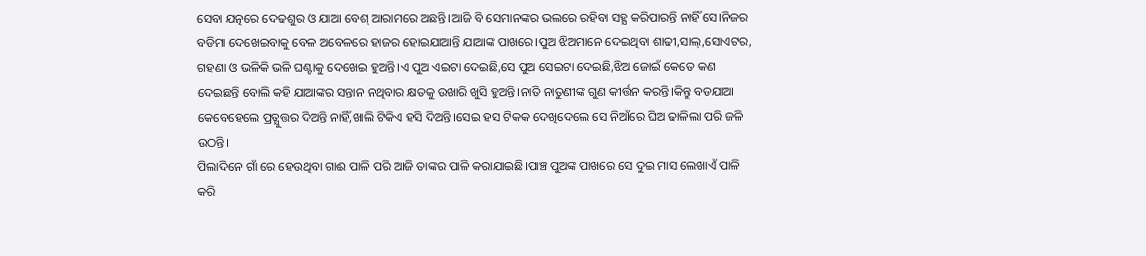ସେବା ଯତ୍ନରେ ଦେଢଶୁର ଓ ଯାଆ ବେଶ୍ ଆରାମରେ ଅଛନ୍ତି।ଆଜି ବି ସେମାନଙ୍କର ଭଲରେ ରହିବା ସହ୍ଯ କରିପାରନ୍ତି ନାହିଁ ସେ।ନିଜର ବଡିମା ଦେଖେଇବାକୁ ବେଳ ଅବେଳରେ ହାଜର ହୋଇଯାଆନ୍ତି ଯାଆଙ୍କ ପାଖରେ।ପୁଅ ଝିଅମାନେ ଦେଇଥିବା ଶାଢୀ,ସାଲ୍,ସୋଏଟର, ଗହଣା ଓ ଭଳିକି ଭଳି ଘଣ୍ଟାକୁ ଦେଖେଇ ହୁଅନ୍ତି।ଏ ପୁଅ ଏଇଟା ଦେଇଛି,ସେ ପୁଅ ସେଇଟା ଦେଇଛି,ଝିଅ ଜୋଇଁ କେତେ କଣ ଦେଇଛନ୍ତି ବୋଲି କହି ଯାଆଙ୍କର ସନ୍ତାନ ନଥିବାର କ୍ଷତକୁ ଉଖାରି ଖୁସି ହୁଅନ୍ତି।ନାତି ନାତୁଣୀଙ୍କ ଗୁଣ କୀର୍ତ୍ତନ କରନ୍ତି।କିନ୍ତୁ ବଡଯାଆ କେବେହେଲେ ପ୍ରତ୍ଯୁତ୍ତର ଦିଅନ୍ତି ନାହିଁ,ଖାଲି ଟିକିଏ ହସି ଦିଅନ୍ତି।ସେଇ ହସ ଟିକକ ଦେଖିଦେଲେ ସେ ନିଆଁରେ ଘିଅ ଢାଳିଲା ପରି ଜଳି ଉଠନ୍ତି।
ପିଲାଦିନେ ଗାଁ ରେ ହେଉଥିବା ଗାଈ ପାଳି ପରି ଆଜି ତାଙ୍କର ପାଳି କରାଯାଇଛି।ପାଞ୍ଚ ପୁଅଙ୍କ ପାଖରେ ସେ ଦୁଇ ମାସ ଲେଖାଏଁ ପାଳି କରି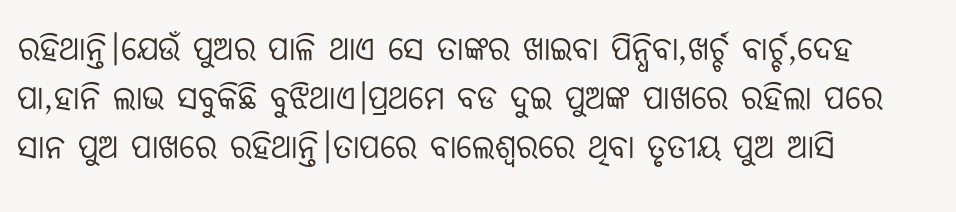ରହିଥାନ୍ତି।ଯେଉଁ ପୁଅର ପାଳି ଥାଏ ସେ ତାଙ୍କର ଖାଇବା ପିନ୍ଧିବା,ଖର୍ଚ୍ଚ ବାର୍ଚ୍ଚ,ଦେହ ପା,ହାନି ଲାଭ ସବୁକିଛି ବୁଝିଥାଏ।ପ୍ରଥମେ ବଡ ଦୁଇ ପୁଅଙ୍କ ପାଖରେ ରହିଲା ପରେ ସାନ ପୁଅ ପାଖରେ ରହିଥାନ୍ତି।ତାପରେ ବାଲେଶ୍ବରରେ ଥିବା ତୃତୀୟ ପୁଅ ଆସି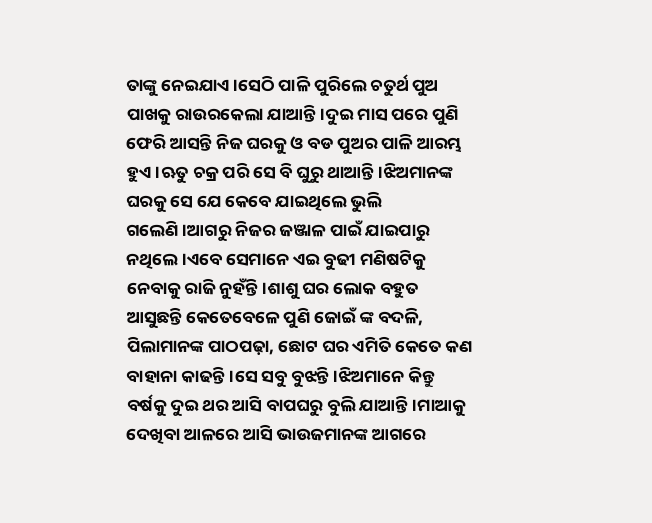ତାଙ୍କୁ ନେଇଯାଏ।ସେଠି ପାଳି ପୁରିଲେ ଚତୁର୍ଥ ପୁଅ ପାଖକୁ ରାଉରକେଲା ଯାଆନ୍ତି।ଦୁଇ ମାସ ପରେ ପୁଣି ଫେରି ଆସନ୍ତି ନିଜ ଘରକୁ ଓ ବଡ ପୁଅର ପାଳି ଆରମ୍ଭ ହୁଏ।ଋତୁ ଚକ୍ର ପରି ସେ ବି ଘୁରୁ ଥାଆନ୍ତି।ଝିଅମାନଙ୍କ ଘରକୁ ସେ ଯେ କେବେ ଯାଇଥିଲେ ଭୁଲି ଗଲେଣି।ଆଗରୁ ନିଜର ଜଞ୍ଜାଳ ପାଇଁ ଯାଇପାରୁ ନଥିଲେ।ଏବେ ସେମାନେ ଏଇ ବୁଢୀ ମଣିଷଟିକୁ ନେବାକୁ ରାଜି ନୁହଁନ୍ତି।ଶାଶୁ ଘର ଲୋକ ବହୁତ ଆସୁଛନ୍ତି କେତେବେଳେ ପୁଣି ଜୋଇଁ ଙ୍କ ବଦଳି, ପିଲାମାନଙ୍କ ପାଠପଢ଼ା, ଛୋଟ ଘର ଏମିତି କେତେ କଣ ବାହାନା କାଢନ୍ତି।ସେ ସବୁ ବୁଝନ୍ତି।ଝିଅମାନେ କିନ୍ତୁ ବର୍ଷକୁ ଦୁଇ ଥର ଆସି ବାପଘରୁ ବୁଲି ଯାଆନ୍ତି।ମାଆକୁ ଦେଖିବା ଆଳରେ ଆସି ଭାଉଜମାନଙ୍କ ଆଗରେ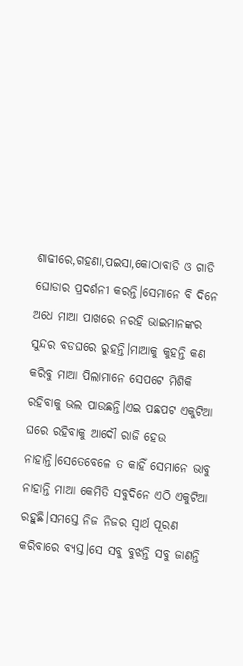ଶାଢୀରେ,ଗହଣା,ପଇସା,କୋଠାବାଡି ଓ ଗାଡି ଘୋଡାର ପ୍ରଦର୍ଶନୀ କରନ୍ତି।ସେମାନେ ବି ଦିନେ ଅଧେ ମାଆ ପାଖରେ ନରହି ଭାଇମାନଙ୍କର ସୁନ୍ଦର ବଡଘରେ ରୁହନ୍ତି।ମାଆକୁ କୁହନ୍ତି କଣ କରିବୁ ମାଆ ପିଲାମାନେ ସେପଟେ ମିଶିକି ରହିବାକୁ ଭଲ ପାଉଛନ୍ତି।ଏଇ ପଛପଟ ଏକୁଟିଆ ଘରେ ରହିବାକୁ ଆଦୌ ରାଜି ହେଉ ନାହାନ୍ତି।ସେତେବେଳେ ତ କାହିଁ ସେମାନେ ଭାବୁ ନାହାନ୍ତି ମାଆ କେମିତି ସବୁଦିନେ ଏଠି ଏକୁଟିଆ ରହୁଛି।ସମସ୍ତେ ନିଜ ନିଜର ସ୍ବାର୍ଥ ପୂରଣ କରିବାରେ ବ୍ଯସ୍ତ।ସେ ସବୁ ବୁଝନ୍ତି ସବୁ ଜାଣନ୍ତି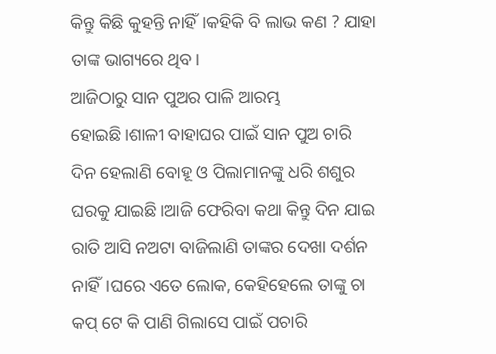କିନ୍ତୁ କିଛି କୁହନ୍ତି ନାହିଁ।କହିକି ବି ଲାଭ କଣ ? ଯାହା ତାଙ୍କ ଭାଗ୍ୟରେ ଥିବ।
ଆଜିଠାରୁ ସାନ ପୁଅର ପାଳି ଆରମ୍ଭ ହୋଇଛି।ଶାଳୀ ବାହାଘର ପାଇଁ ସାନ ପୁଅ ଚାରି ଦିନ ହେଲାଣି ବୋହୂ ଓ ପିଲାମାନଙ୍କୁ ଧରି ଶଶୁର ଘରକୁ ଯାଇଛି।ଆଜି ଫେରିବା କଥା କିନ୍ତୁ ଦିନ ଯାଇ ରାତି ଆସି ନଅଟା ବାଜିଲାଣି ତାଙ୍କର ଦେଖା ଦର୍ଶନ ନାହିଁ।ଘରେ ଏତେ ଲୋକ, କେହିହେଲେ ତାଙ୍କୁ ଚା କପ୍ ଟେ କି ପାଣି ଗିଲାସେ ପାଇଁ ପଚାରି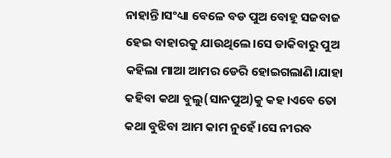ନାହାନ୍ତି।ସଂଧ୍ୟା ବେଳେ ବଡ ପୁଅ ବୋହୂ ସଜବାଜ ହେଇ ବାହାରକୁ ଯାଉଥିଲେ।ସେ ଡାକିବାରୁ ପୁଅ କହିଲା ମାଆ ଆମର ଡେରି ହୋଇଗଲାଣି।ଯାହା କହିବା କଥା ବୁଲୁ(ସାନପୁଅ)କୁ କହ।ଏବେ ତୋ କଥା ବୁଝିବା ଆମ କାମ ନୁହେଁ।ସେ ନୀରବ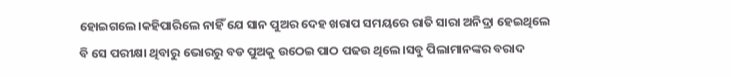ହୋଇଗଲେ।କହିପାରିଲେ ନାହିଁ ଯେ ସାନ ପୁଅର ଦେହ ଖରାପ ସମୟରେ ରାତି ସାରା ଅନିଦ୍ରା ହେଇଥିଲେ ବି ସେ ପରୀକ୍ଷା ଥିବାରୁ ଭୋରରୁ ବଡ ପୁଅକୁ ଉଠେଇ ପାଠ ପଢଉ ଥିଲେ।ସବୁ ପିଲାମାନଙ୍କର ବରାଦ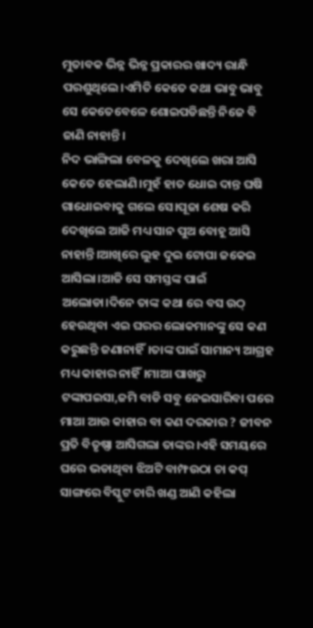ମୁତାବକ ଭିନ୍ନ ଭିନ୍ନ ପ୍ରକାରର ଖାଦ୍ୟ ରାନ୍ଧି ପରଶୁଥିଲେ।ଏମିତି କେତେ କଥା ଭାବୁ ଭାବୁ ସେ କେତେବେଳେ ଶୋଇପଡିଛନ୍ତି ନିଜେ ବି ଜାଣି ନାହାନ୍ତି।
ନିଦ ଭାଙ୍ଗିଲା ବେଳକୁ ଦେଖିଲେ ଖରା ଆସି କେତେ ହେଲାଣି।ମୁହଁ ହାତ ଧୋଇ ଦାନ୍ତ ଘଷି ଗାଧୋଇବାକୁ ଗଲେ ସେ।ପୂଜା ଶେଷ କରି ଦେଖିଲେ ଆଜି ମଧ୍ୟ ସାନ ପୁଅ ବୋହୂ ଆସି ନାହାନ୍ତି।ଆଖିରେ ଲୁହ ଦୁଇ ଟୋପା ଜକେଇ ଆସିଲା।ଆଜି ସେ ସମସ୍ତଙ୍କ ପାଇଁ ଅଲୋଡା।ଦିନେ ତାଙ୍କ କଥା ରେ ବସ ଉଠ୍ ହେଉଥିବା ଏଇ ଘରର ଲୋକମାନଙ୍କୁ ସେ କଣ କରୁଛନ୍ତି ଜଣାନାହିଁ।ତାଙ୍କ ପାଇଁ ସାମାନ୍ୟ ଆଗ୍ରହ ମଧ୍ୟ କାହାର ନାହିଁ।ମାଆ ପାଖରୁ ଟଙ୍କାପଇସା,ଜମି ବାଡି ସବୁ ନେଇସାରିବା ପରେ ମାଆ ଆଉ କାହାର ବା କଣ ଦରକାର ? ଜୀବନ ପ୍ରତି ବିତୃଷ୍ଣା ଆସିଗଲା ତାଙ୍କର।ଏହି ସମୟରେ ଘରେ ଭଡାଥିବା ଝିଅଟି ବାମ୍ଫଉଠା ଚା କପ୍ ସାଙ୍ଗରେ ବିସ୍କୁଟ ଚାରି ଖଣ୍ଡ ଆଣି କହିଲା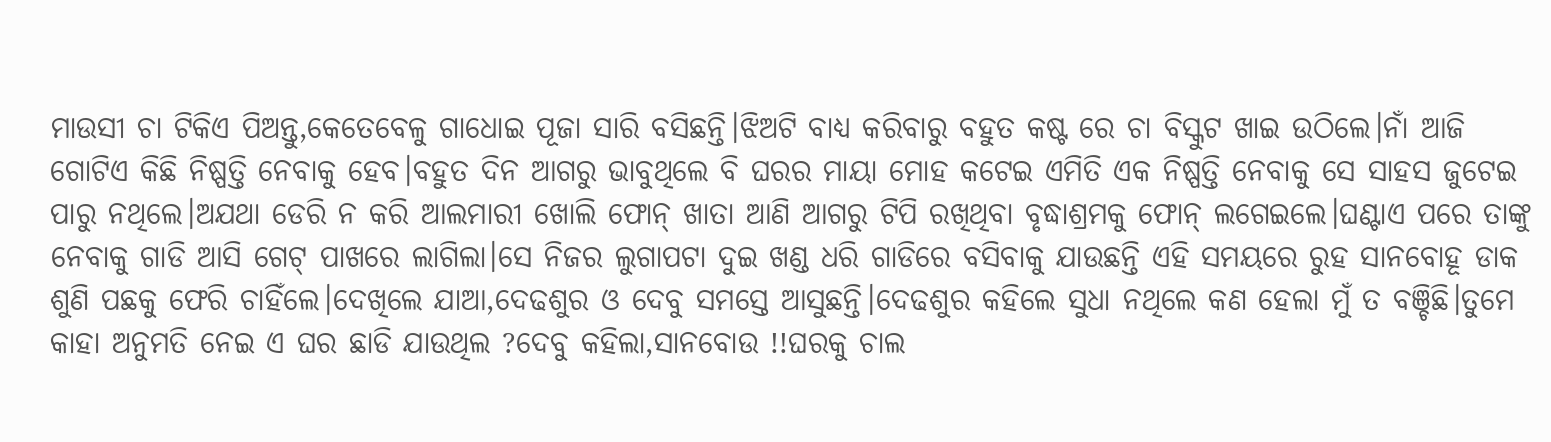ମାଉସୀ ଚା ଟିକିଏ ପିଅନ୍ତୁ,କେତେବେଳୁ ଗାଧୋଇ ପୂଜା ସାରି ବସିଛନ୍ତି।ଝିଅଟି ବାଧ୍ୟ କରିବାରୁ ବହୁତ କଷ୍ଟ ରେ ଚା ବିସ୍କୁଟ ଖାଇ ଉଠିଲେ।ନାଁ ଆଜି ଗୋଟିଏ କିଛି ନିଷ୍ପତ୍ତି ନେବାକୁ ହେବ।ବହୁତ ଦିନ ଆଗରୁ ଭାବୁଥିଲେ ବି ଘରର ମାୟା ମୋହ କଟେଇ ଏମିତି ଏକ ନିଷ୍ପତ୍ତି ନେବାକୁ ସେ ସାହସ ଜୁଟେଇ ପାରୁ ନଥିଲେ।ଅଯଥା ଡେରି ନ କରି ଆଲମାରୀ ଖୋଲି ଫୋନ୍ ଖାତା ଆଣି ଆଗରୁ ଟିପି ରଖିଥିବା ବୃଦ୍ଧାଶ୍ରମକୁ ଫୋନ୍ ଲଗେଇଲେ।ଘଣ୍ଟାଏ ପରେ ତାଙ୍କୁ ନେବାକୁ ଗାଡି ଆସି ଗେଟ୍ ପାଖରେ ଲାଗିଲା।ସେ ନିଜର ଲୁଗାପଟା ଦୁଇ ଖଣ୍ଡ ଧରି ଗାଡିରେ ବସିବାକୁ ଯାଉଛନ୍ତି ଏହି ସମୟରେ ରୁହ ସାନବୋହୂ ଡାକ ଶୁଣି ପଛକୁ ଫେରି ଚାହିଁଲେ।ଦେଖିଲେ ଯାଆ,ଦେଢଶୁର ଓ ଦେବୁ ସମସ୍ତେ ଆସୁଛନ୍ତି।ଦେଢଶୁର କହିଲେ ସୁଧା ନଥିଲେ କଣ ହେଲା ମୁଁ ତ ବଞ୍ଚିଛି।ତୁମେ କାହା ଅନୁମତି ନେଇ ଏ ଘର ଛାଡି ଯାଉଥିଲ ?ଦେବୁ କହିଲା,ସାନବୋଉ !!ଘରକୁ ଚାଲ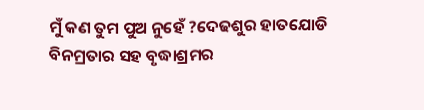ମୁଁ କଣ ତୁମ ପୁଅ ନୁହେଁ ?ଦେଢଶୁର ହାତଯୋଡି ବିନମ୍ରତାର ସହ ବୃଦ୍ଧାଶ୍ରମର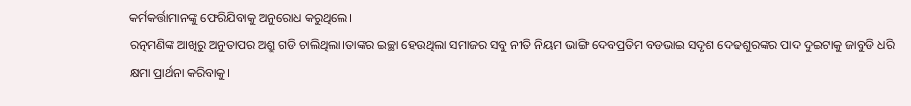କର୍ମକର୍ତ୍ତାମାନଙ୍କୁ ଫେରିଯିବାକୁ ଅନୁରୋଧ କରୁଥିଲେ।
ରତ୍ନମଣିଙ୍କ ଆଖିରୁ ଅନୁତାପର ଅଶ୍ରୁ ଗଡି ଚାଲିଥିଲା।ତାଙ୍କର ଇଚ୍ଛା ହେଉଥିଲା ସମାଜର ସବୁ ନୀତି ନିୟମ ଭାଙ୍ଗି ଦେବପ୍ରତିମ ବଡଭାଇ ସଦୃଶ ଦେଢଶୁରଙ୍କର ପାଦ ଦୁଇଟାକୁ ଜାବୁଡି ଧରି କ୍ଷମା ପ୍ରାର୍ଥନା କରିବାକୁ।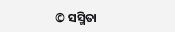© ସସ୍ମିତା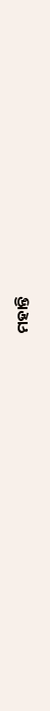ମହାନ୍ତି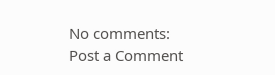No comments:
Post a Comment